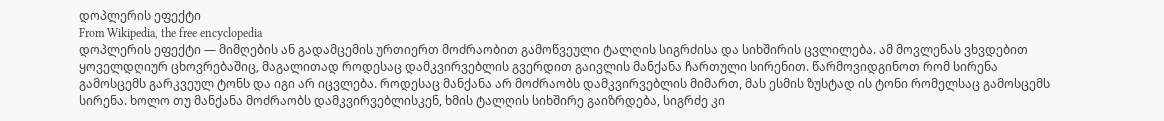დოპლერის ეფექტი
From Wikipedia, the free encyclopedia
დოპლერის ეფექტი — მიმღების ან გადამცემის ურთიერთ მოძრაობით გამოწვეული ტალღის სიგრძისა და სიხშირის ცვლილება. ამ მოვლენას ვხვდებით ყოველდღიურ ცხოვრებაშიც, მაგალითად როდესაც დამკვირვებლის გვერდით გაივლის მანქანა ჩართული სირენით. წარმოვიდგინოთ რომ სირენა გამოსცემს გარკვეულ ტონს და იგი არ იცვლება. როდესაც მანქანა არ მოძრაობს დამკვირვებლის მიმართ, მას ესმის ზუსტად ის ტონი რომელსაც გამოსცემს სირენა. ხოლო თუ მანქანა მოძრაობს დამკვირვებლისკენ, ხმის ტალღის სიხშირე გაიზრდება, სიგრძე კი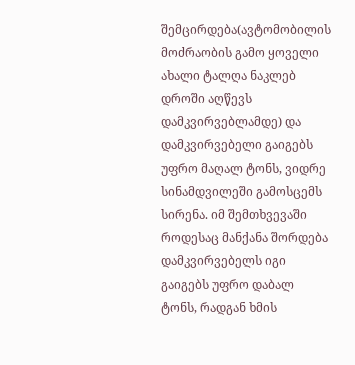შემცირდება(ავტომობილის მოძრაობის გამო ყოველი ახალი ტალღა ნაკლებ დროში აღწევს დამკვირვებლამდე) და დამკვირვებელი გაიგებს უფრო მაღალ ტონს, ვიდრე სინამდვილეში გამოსცემს სირენა. იმ შემთხვევაში როდესაც მანქანა შორდება დამკვირვებელს იგი გაიგებს უფრო დაბალ ტონს, რადგან ხმის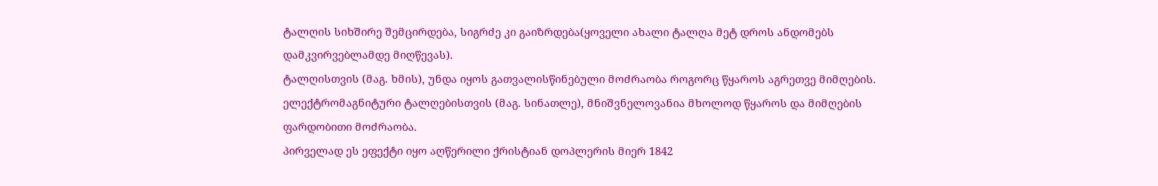ტალღის სიხშირე შემცირდება, სიგრძე კი გაიზრდება(ყოველი ახალი ტალღა მეტ დროს ანდომებს დამკვირვებლამდე მიღწევას).
ტალღისთვის (მაგ. ხმის), უნდა იყოს გათვალისწინებული მოძრაობა როგორც წყაროს აგრეთვე მიმღების. ელექტრომაგნიტური ტალღებისთვის (მაგ. სინათლე), მნიშვნელოვანია მხოლოდ წყაროს და მიმღების ფარდობითი მოძრაობა.
პირველად ეს ეფექტი იყო აღწერილი ქრისტიან დოპლერის მიერ 1842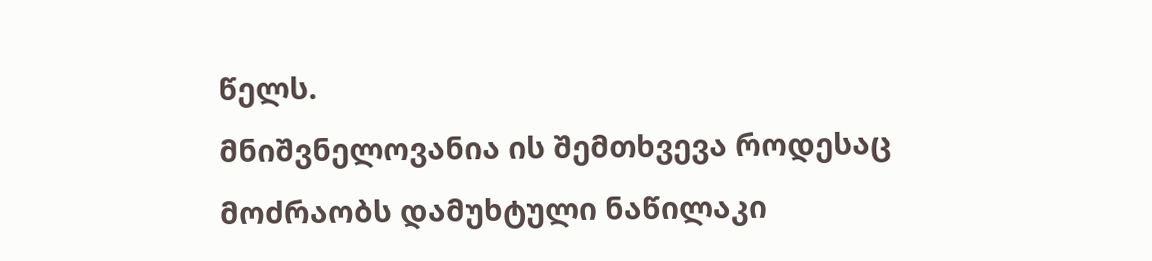წელს.
მნიშვნელოვანია ის შემთხვევა როდესაც მოძრაობს დამუხტული ნაწილაკი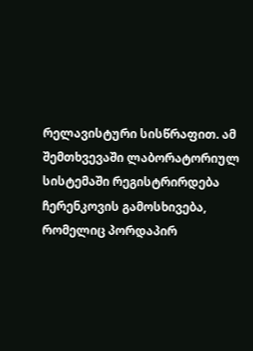რელავისტური სისწრაფით. ამ შემთხვევაში ლაბორატორიულ სისტემაში რეგისტრირდება ჩერენკოვის გამოსხივება, რომელიც პორდაპირ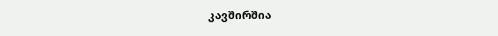კავშირშია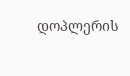დოპლერის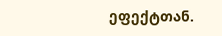ეფექტთან.